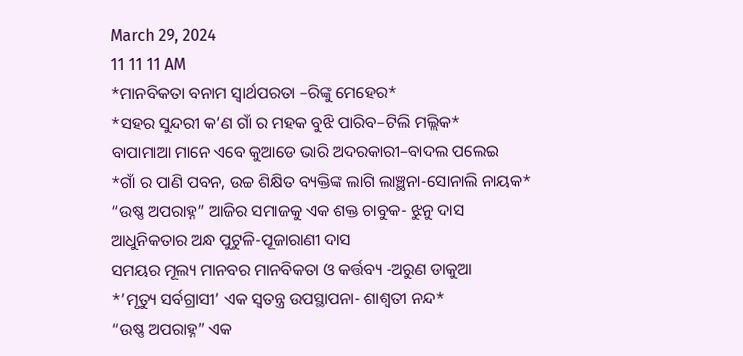March 29, 2024
11 11 11 AM
*ମାନବିକତା ବନାମ ସ୍ୱାର୍ଥପରତା –ରିଙ୍କୁ ମେହେର*
*ସହର ସୁନ୍ଦରୀ କ’ଣ ଗାଁ ର ମହକ ବୁଝି ପାରିବ–ଟିଲି ମଲ୍ଲିକ*
ବାପାମାଆ ମାନେ ଏବେ କୁଆଡେ ଭାରି ଅଦରକାରୀ–ବାଦଲ ପଲେଇ
*ଗାଁ ର ପାଣି ପବନ, ଉଚ୍ଚ ଶିକ୍ଷିତ ବ୍ୟକ୍ତିଙ୍କ ଲାଗି ଲାଞ୍ଛନା-ସୋନାଲି ନାୟକ*
“ଉଷ୍ଣ ଅପରାହ୍ନ” ଆଜିର ସମାଜକୁ ଏକ ଶକ୍ତ ଚାବୁକ- ଝୁନୁ ଦାସ
ଆଧୁନିକତାର ଅନ୍ଧ ପୁଟୁଳି-ପୂଜାରାଣୀ ଦାସ
ସମୟର ମୂଲ୍ୟ ମାନବର ମାନବିକତା ଓ କର୍ତ୍ତବ୍ୟ -ଅରୁଣ ଡାକୁଆ
*’ମୃତ୍ୟୁ ସର୍ବଗ୍ରାସୀ’ ଏକ ସ୍ୱତନ୍ତ୍ର ଉପସ୍ଥାପନା- ଶାଶ୍ଵତୀ ନନ୍ଦ*
“ଉଷ୍ଣ ଅପରାହ୍ନ” ଏକ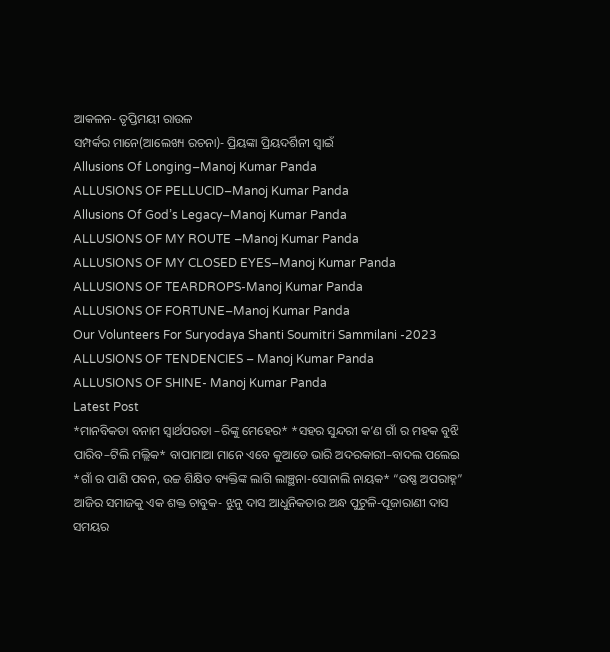ଆକଳନ- ତୃପ୍ତିମୟୀ ରାଉଳ
ସମ୍ପର୍କର ମାନେ(ଆଲେଖ୍ୟ ରଚନା)- ପ୍ରିୟଙ୍କା ପ୍ରିୟଦର୍ଶିନୀ ସ୍ୱାଇଁ
Allusions Of Longing–Manoj Kumar Panda
ALLUSIONS OF PELLUCID–Manoj Kumar Panda
Allusions Of God’s Legacy–Manoj Kumar Panda
ALLUSIONS OF MY ROUTE –Manoj Kumar Panda
ALLUSIONS OF MY CLOSED EYES–Manoj Kumar Panda
ALLUSIONS OF TEARDROPS-Manoj Kumar Panda
ALLUSIONS OF FORTUNE–Manoj Kumar Panda
Our Volunteers For Suryodaya Shanti Soumitri Sammilani -2023
ALLUSIONS OF TENDENCIES – Manoj Kumar Panda
ALLUSIONS OF SHINE- Manoj Kumar Panda
Latest Post
*ମାନବିକତା ବନାମ ସ୍ୱାର୍ଥପରତା –ରିଙ୍କୁ ମେହେର* *ସହର ସୁନ୍ଦରୀ କ’ଣ ଗାଁ ର ମହକ ବୁଝି ପାରିବ–ଟିଲି ମଲ୍ଲିକ* ବାପାମାଆ ମାନେ ଏବେ କୁଆଡେ ଭାରି ଅଦରକାରୀ–ବାଦଲ ପଲେଇ *ଗାଁ ର ପାଣି ପବନ, ଉଚ୍ଚ ଶିକ୍ଷିତ ବ୍ୟକ୍ତିଙ୍କ ଲାଗି ଲାଞ୍ଛନା-ସୋନାଲି ନାୟକ* “ଉଷ୍ଣ ଅପରାହ୍ନ” ଆଜିର ସମାଜକୁ ଏକ ଶକ୍ତ ଚାବୁକ- ଝୁନୁ ଦାସ ଆଧୁନିକତାର ଅନ୍ଧ ପୁଟୁଳି-ପୂଜାରାଣୀ ଦାସ ସମୟର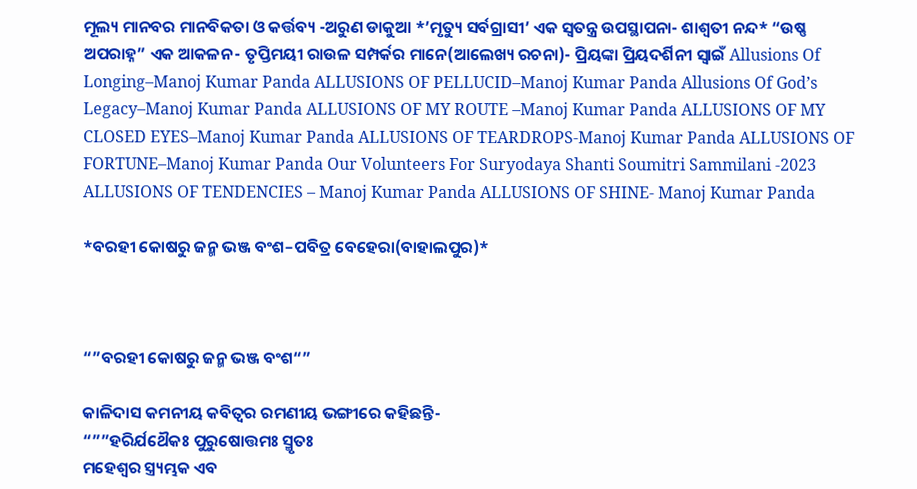ମୂଲ୍ୟ ମାନବର ମାନବିକତା ଓ କର୍ତ୍ତବ୍ୟ -ଅରୁଣ ଡାକୁଆ *’ମୃତ୍ୟୁ ସର୍ବଗ୍ରାସୀ’ ଏକ ସ୍ୱତନ୍ତ୍ର ଉପସ୍ଥାପନା- ଶାଶ୍ଵତୀ ନନ୍ଦ* “ଉଷ୍ଣ ଅପରାହ୍ନ” ଏକ ଆକଳନ- ତୃପ୍ତିମୟୀ ରାଉଳ ସମ୍ପର୍କର ମାନେ(ଆଲେଖ୍ୟ ରଚନା)- ପ୍ରିୟଙ୍କା ପ୍ରିୟଦର୍ଶିନୀ ସ୍ୱାଇଁ Allusions Of Longing–Manoj Kumar Panda ALLUSIONS OF PELLUCID–Manoj Kumar Panda Allusions Of God’s Legacy–Manoj Kumar Panda ALLUSIONS OF MY ROUTE –Manoj Kumar Panda ALLUSIONS OF MY CLOSED EYES–Manoj Kumar Panda ALLUSIONS OF TEARDROPS-Manoj Kumar Panda ALLUSIONS OF FORTUNE–Manoj Kumar Panda Our Volunteers For Suryodaya Shanti Soumitri Sammilani -2023 ALLUSIONS OF TENDENCIES – Manoj Kumar Panda ALLUSIONS OF SHINE- Manoj Kumar Panda

*ବରହୀ କୋଷରୁ ଜନ୍ମ ଭଞ୍ଜ ବଂଶ–ପବିତ୍ର ବେହେରା(ବାହାଲପୁର)*



“”ବରହୀ କୋଷରୁ ଜନ୍ମ ଭଞ୍ଜ ବଂଶ“”

କାଳିଦାସ କମନୀୟ କବିତ୍ଵର ରମଣୀୟ ଭଙ୍ଗୀରେ କହିଛନ୍ତି-
“””ହରିର୍ଯଥୈକଃ ପୁରୁଷୋତ୍ତମଃ ସ୍ମୃତଃ
ମହେଶ୍ଵର ସ୍ତ୍ର୍ୟମ୍ଭକ ଏବ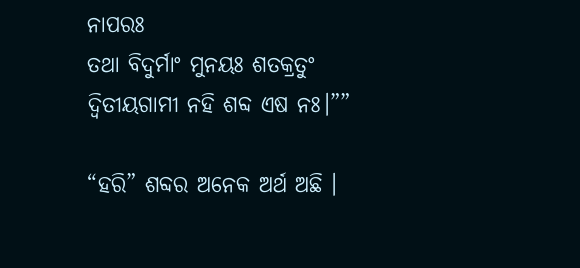ନାପରଃ
ତଥା ବିଦୁର୍ମାଂ ମୁନୟଃ ଶତକ୍ରତୁଂ
ଦ୍ବିତୀୟଗାମୀ ନହି ଶବ୍ଦ ଏଷ ନଃ।””

“ହରି” ଶବ୍ଦର ଅନେକ ଅର୍ଥ ଅଛି ।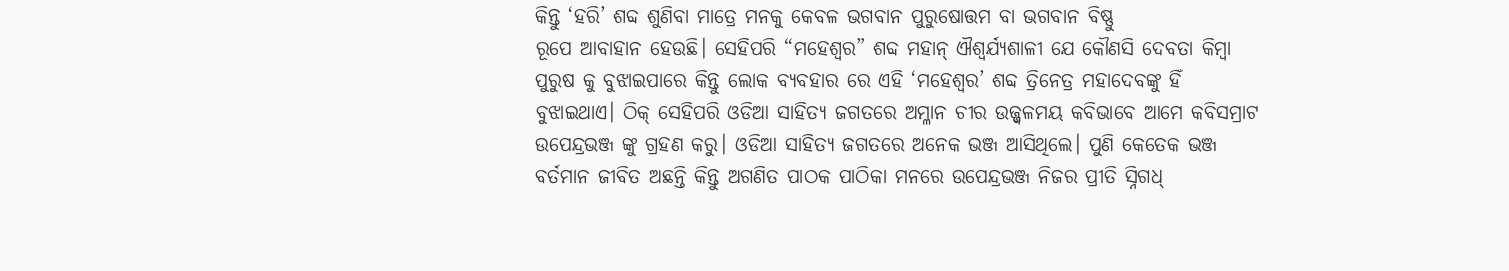କିନ୍ତୁ ‘ହରି’ ଶବ୍ଦ ଶୁଣିବା ମାତ୍ରେ ମନକୁ କେବଳ ଭଗବାନ ପୁରୁଷୋତ୍ତମ ବା ଭଗବାନ ବିଷ୍ଣୁ
ରୂପେ ଆବାହାନ ହେଉଛି। ସେହିପରି “ମହେଶ୍ଵର” ଶବ୍ଦ ମହାନ୍ ଐଶ୍ଵର୍ଯ୍ୟଶାଳୀ ଯେ କୌଣସି ଦେବତା କିମ୍ବା ପୁରୁଷ କୁ ବୁଝାଇପାରେ କିନ୍ତୁ ଲୋକ ବ୍ୟବହାର ରେ ଏହି ‘ମହେଶ୍ଵର’ ଶବ୍ଦ ତ୍ରିନେତ୍ର ମହାଦେବଙ୍କୁ ହିଁ ବୁଝାଇଥାଏ। ଠିକ୍ ସେହିପରି ଓଡିଆ ସାହିତ୍ୟ ଜଗତରେ ଅମ୍ଳାନ ଚୀର ଉଜ୍ଜ୍ବଳମୟ କବିଭାବେ ଆମେ କବିସମ୍ରାଟ ଉପେନ୍ଦ୍ରଭଞ୍ଜ ଙ୍କୁ ଗ୍ରହଣ କରୁ। ଓଡିଆ ସାହିତ୍ୟ ଜଗତରେ ଅନେକ ଭଞ୍ଜ ଆସିଥିଲେ। ପୁଣି କେତେକ ଭଞ୍ଜ ବର୍ତମାନ ଜୀବିତ ଅଛନ୍ତି କିନ୍ତୁ ଅଗଣିତ ପାଠକ ପାଠିକା ମନରେ ଉପେନ୍ଦ୍ରଭଞ୍ଜ ନିଜର ପ୍ରୀତି ସ୍ନିଗଧ୍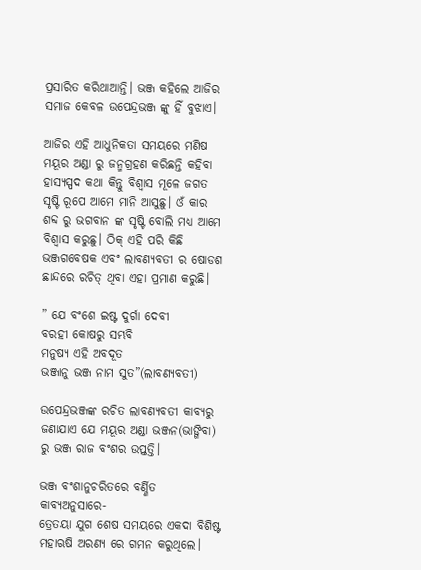ପ୍ରସାରିତ କରିଥାଆନ୍ତି। ଭଞ୍ଜ କହିଲେ ଆଜିର ସମାଜ କେବଳ ଉପେନ୍ଦ୍ରଭଞ୍ଜ ଙ୍କୁ ହିଁ ବୁଝାଏ।

ଆଜିର ଏହି ଆଧୁନିକତା ସମୟରେ ମଣିଷ ମୟୂର ଅଣ୍ଡା ରୁ ଜନ୍ମଗ୍ରହଣ କରିଛନ୍ତି କହିବା ହାସ୍ୟସ୍ପଦ କଥା କିନ୍ତୁ ବିଶ୍ଵାସ ମୂଳେ ଜଗତ ସୃଷ୍ଟି ରୂପେ ଆମେ ମାନି ଆସୁଛୁ। ଓଁ କାର ଶବ୍ଦ ରୁ ଭଗବାନ ଙ୍କ ସୃଷ୍ଟି ବୋଲି ମଧ୍ଯ ଆମେ ବିଶ୍ଵାସ କରୁଛୁ। ଠିକ୍ ଏହି ପରି କିଛି ଭଞ୍ଜଗବେଷକ ଏବଂ ଲାବଣ୍ୟବତୀ ର ଷୋଡଶ ଛାନ୍ଦରେ ରଚିତ୍ ଥିବା ଏହା ପ୍ରମାଣ କରୁଛି।

” ଯେ ବଂଶେ ଇଷ୍ଟ ଦୁର୍ଗା ଦେବୀ
ବରହୀ କୋଷରୁ ସମ୍ଭବି
ମନୁଷ୍ଯ ଏହି ଅବଦୂତ
ଭଞ୍ଜାନୁ ଭଞ୍ଜ ନାମ ସୁତ”(ଲାବଣ୍ୟବତୀ)

ଉପେନ୍ଦ୍ରଭଞ୍ଜଙ୍କ ରଚିତ ଲାବଣ୍ୟବତୀ କାବ୍ୟରୁ ଜଣାଯାଏ ଯେ ମୟୂର ଅଣ୍ଡା ଭଞ୍ଜନ(ଭାଙ୍ଗିବା) ରୁ ଭଞ୍ଜ ରାଜ ବଂଶର ଉପ୍ତତ୍ତି।

ଭଞ୍ଜ ବଂଶାନୁଚରିତରେ ବର୍ଣ୍ଣିତ କାବ୍ୟଅନୁସାରେ-
ତ୍ରେତୟା ଯୁଗ ଶେଷ ସମୟରେ ଏକଦା ବିଶିଷ୍ଟ ମହାଋଷି ଅରଣ୍ଯ ରେ ଗମନ କରୁଥିଲେ।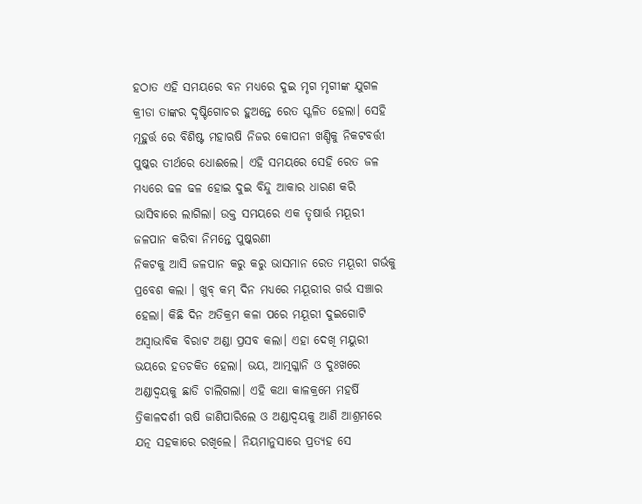ହଠାତ ଏହି ସମୟରେ ବନ ମଧ୍ୟରେ ଦୁଇ ମୃଗ ମୃଗୀଙ୍କ ଯୁଗଳ କ୍ରୀଡା ତାଙ୍କର ଦୃଷ୍ଟିଗୋଚର ହୁଅନ୍ତେ ରେତ ସ୍ଖଳିତ ହେଲା। ସେହି ମୂହୁର୍ତ୍ତ ରେ ବିଶିଷ୍ଟ ମହାଋଷି ନିଜର କୋପନୀ ଖଣ୍ଡିକୁ ନିକଟବର୍ତ୍ତୀ ପୁଷ୍କର ତୀର୍ଥରେ ଧୋଈଲେ। ଏହି ସମୟରେ ସେହି ରେତ ଜଳ ମଧ୍ୟରେ ଢଳ ଢଳ ହୋଇ ଦୁଇ ବିନ୍ଦୁ ଆକାର ଧାରଣ କରି ଭାସିବାରେ ଲାଗିଲା। ଉକ୍ତ ସମୟରେ ଏକ ତୃଷାର୍ତ୍ତ ମୟୂରୀ ଜଳପାନ କରିବା ନିମନ୍ତେ ପୁଷ୍କରଣୀ
ନିକଟକୁ ଆସି ଜଳପାନ କରୁ କରୁ ଭାସମାନ ରେତ ମୟୂରୀ ଗର୍ଭକୁ ପ୍ରବେଶ କଲା । ଖୁବ୍ କମ୍ ଦିନ ମଧ୍ୟରେ ମୟୂରୀର ଗର୍ଭ ସଞ୍ଚାର ହେଲା। କିଛି ଦିନ ଅତିକ୍ରମ କଳା ପରେ ମୟୂରୀ ଦୁଇଗୋଟି ଅସ୍ଵାଭାବିକ ବିରାଟ ଅଣ୍ଡା ପ୍ରସବ କଲା। ଏହା ଦେଖି ମୟୁରୀ ଭୟରେ ହତଚକିତ ହେଲା। ଭୟ, ଆତ୍ମଗ୍ଳାନି ଓ ଦୁଃଖରେ ଅଣ୍ଡାଦ୍ଵୟକୁ ଛାଡି ଚାଲିଗଲା। ଏହି କଥା କାଳକ୍ରମେ ମହର୍ଷି ତ୍ରିକାଳଦର୍ଶୀ ଋଷି ଜାଣିପାରିଲେ ଓ ଅଣ୍ଡାଦ୍ଵୟକୁ ଆଣି ଆଶ୍ରମରେ ଯତ୍ନ ସହକାରେ ରଖିଲେ। ନିୟମାନୁସାରେ ପ୍ରତ୍ୟହ ସେ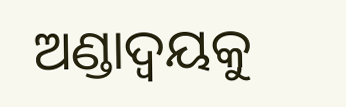ଅଣ୍ଡାଦ୍ଵୟକୁ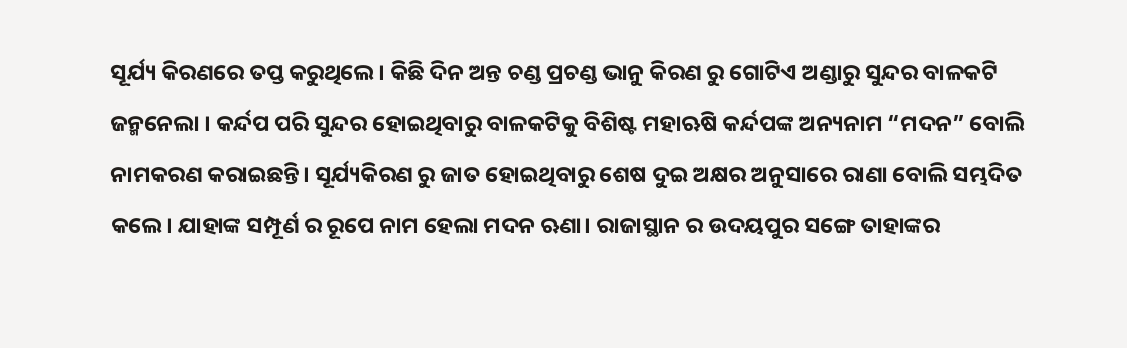ସୂର୍ଯ୍ୟ କିରଣରେ ତପ୍ତ କରୁଥିଲେ। କିଛି ଦିନ ଅନ୍ତ ଚଣ୍ଡ ପ୍ରଚଣ୍ଡ ଭାନୁ କିରଣ ରୁ ଗୋଟିଏ ଅଣ୍ଡାରୁ ସୁନ୍ଦର ବାଳକଟି ଜନ୍ମନେଲା । କର୍ନ୍ଦପ ପରି ସୁନ୍ଦର ହୋଇଥିବାରୁ ବାଳକଟିକୁ ବିଶିଷ୍ଟ ମହାଋଷି କର୍ନ୍ଦପଙ୍କ ଅନ୍ୟନାମ “ମଦନ” ବୋଲି ନାମକରଣ କରାଇଛନ୍ତି। ସୂର୍ଯ୍ୟକିରଣ ରୁ ଜାତ ହୋଇଥିବାରୁ ଶେଷ ଦୁଇ ଅକ୍ଷର ଅନୁସାରେ ରାଣା ବୋଲି ସମ୍ଭଦିତ କଲେ। ଯାହାଙ୍କ ସମ୍ପୂର୍ଣ ର ରୂପେ ନାମ ହେଲା ମଦନ ଋଣା। ରାଜାସ୍ଥାନ ର ଉଦୟପୁର ସଙ୍ଗେ ତାହାଙ୍କର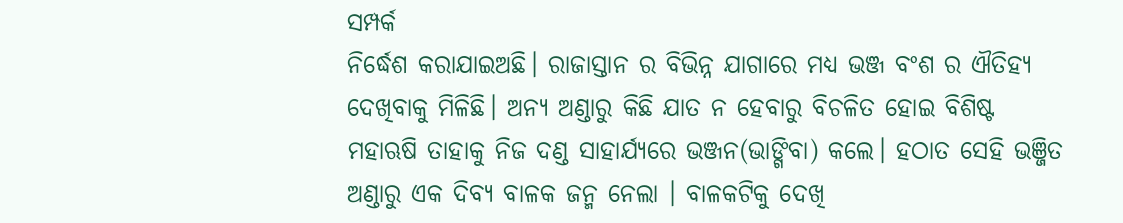ସମ୍ପର୍କ
ନିର୍ଦ୍ଧେଶ କରାଯାଇଅଛି। ରାଜାସ୍ତାନ ର ବିଭିନ୍ନ ଯାଗାରେ ମଧ୍ଯ ଭଞ୍ଜ ବଂଶ ର ଐତିହ୍ୟ ଦେଖିବାକୁ ମିଳିଛି। ଅନ୍ୟ ଅଣ୍ଡାରୁ କିଛି ଯାତ ନ ହେବାରୁ ବିଚଳିତ ହୋଇ ବିଶିଷ୍ଟ ମହାଋଷି ତାହାକୁ ନିଜ ଦଣ୍ଡ ସାହାର୍ଯ୍ଯରେ ଭଞ୍ଜନ(ଭାଙ୍ଗିବା) କଲେ। ହଠାତ ସେହି ଭଞ୍ଜିତ ଅଣ୍ଡାରୁ ଏକ ଦିବ୍ୟ ବାଳକ ଜନ୍ମ ନେଲା । ବାଳକଟିକୁ ଦେଖି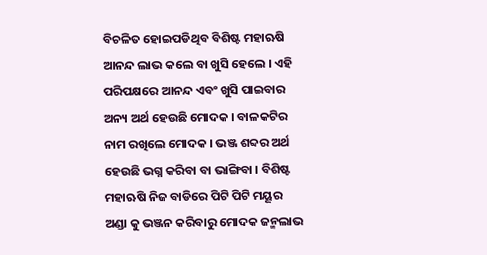ବିଚଳିତ ହୋଇପଡିଥିବ ବିଶିଷ୍ଟ ମହାଋଷି ଆନନ୍ଦ ଲାଭ କଲେ ବା ଖୁସି ହେଲେ । ଏହି ପରିପକ୍ଷରେ ଆନନ୍ଦ ଏବଂ ଖୁସି ପାଇବାର ଅନ୍ୟ ଅର୍ଥ ହେଉଛି ମୋଦକ । ବାଳକଟିର ନାମ ରଖିଲେ ମୋଦକ । ଭଞ୍ଜ ଶବ୍ଦର ଅର୍ଥ ହେଉଛି ଭଗ୍ନ କରିବା ବା ଭାଙ୍ଗିବା । ବିଶିଷ୍ଟ ମହାଋଷି ନିଜ ବାଡିରେ ପିଟି ପିଟି ମୟୂର ଅଣ୍ଡା କୁ ଭଞ୍ଜନ କରିବାରୁ ମୋଦକ ଜନ୍ମଲାଭ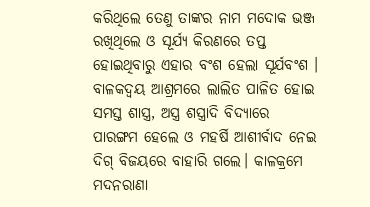କରିଥିଲେ ତେଣୁ ତାଙ୍କର ନାମ ମଦୋକ ଭଞ୍ଜ ରଖିଥିଲେ ଓ ସୂର୍ଯ୍ୟ କିରଣରେ ତପ୍ତ ହୋଇଥିବାରୁ ଏହାର ବଂଶ ହେଲା ସୂର୍ଯବଂଶ । ବାଳକଦ୍ଵୟ ଆଶ୍ରମରେ ଲାଲିତ ପାଳିତ ହୋଇ ସମସ୍ତ ଶାସ୍ତ୍ର, ଅସ୍ତ୍ର ଶସ୍ତ୍ରାଦି ବିଦ୍ୟାରେ ପାରଙ୍ଗମ ହେଲେ ଓ ମହର୍ଷି ଆଶୀର୍ବାଦ ନେଇ ଦିଗ୍ ବିଜୟରେ ବାହାରି ଗଲେ। କାଳକ୍ରମେ ମଦନରାଣା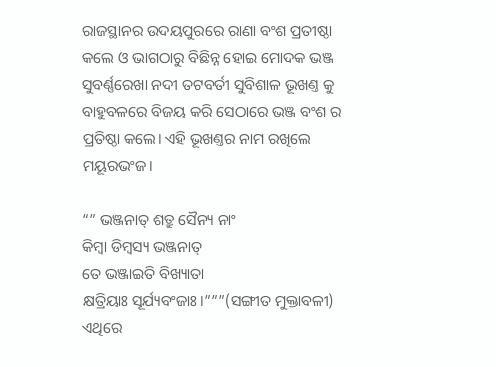ରାଜସ୍ଥାନର ଉଦୟପୁରରେ ରାଣା ବଂଶ ପ୍ରତୀଷ୍ଠା କଲେ ଓ ଭାଗଠାରୁ ବିଛିନ୍ନ ହୋଇ ମୋଦକ ଭଞ୍ଜ ସୁବର୍ଣ୍ଣରେଖା ନଦୀ ତଟବର୍ତୀ ସୁବିଶାଳ ଭୂଖଣ୍ତ କୁ ବାହୁବଳରେ ବିଜୟ କରି ସେଠାରେ ଭଞ୍ଜ ବଂଶ ର ପ୍ରତିଷ୍ଠା କଲେ। ଏହି ଭୂଖଣ୍ତର ନାମ ରଖିଲେ ମୟୂରଭଂଜ।

“” ଭଞ୍ଜନାତ୍ ଶତ୍ରୁ ସୈନ୍ୟ ନାଂ
କିମ୍ବା ଡିମ୍ବସ୍ୟ ଭଞ୍ଜନାତ୍
ତେ ଭଞ୍ଜାଇତି ବିଖ୍ୟାତା
କ୍ଷତ୍ରିୟାଃ ସୂର୍ଯ୍ୟବଂଜାଃ।”””(ସଙ୍ଗୀତ ମୁକ୍ତାବଳୀ)
ଏଥିରେ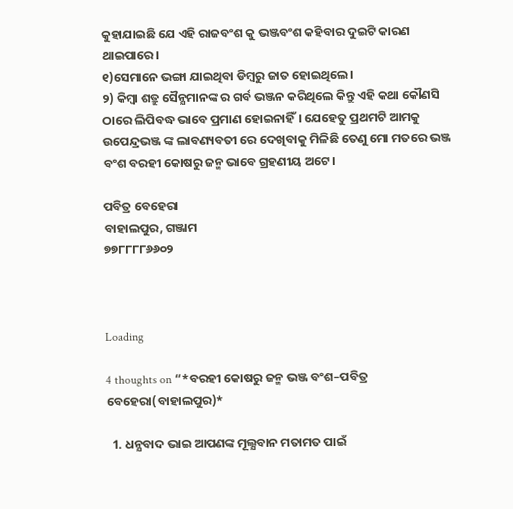କୁହାଯାଇଛି ଯେ ଏହି ରାଜବଂଶ କୁ ଭଞ୍ଜବଂଶ କହିବାର ଦୁଇଟି କାରଣ ଥାଇପାରେ।
୧)ସେମାନେ ଭଙ୍ଗା ଯାଇଥିବା ଡିମ୍ବରୁ ଜାତ ହୋଇଥିଲେ।
୨) କିମ୍ବା ଶତ୍ରୁ ସୈନ୍ଯମାନଙ୍କ ର ଗର୍ବ ଭଞ୍ଜନ କରିଥିଲେ କିନ୍ତୁ ଏହି କଥା କୌଣସି ଠାରେ ଲିପିବଦ୍ଧ ଭାବେ ପ୍ରମାଣ ହୋଇନାହିଁ। ଯେହେତୁ ପ୍ରଥମଟି ଆମକୁ ଉପେନ୍ଦ୍ରଭଞ୍ଜ ଙ୍କ ଲାବଣ୍ୟବତୀ ରେ ଦେଖିବାକୁ ମିଳିଛି ତେଣୁ ମୋ ମତରେ ଭଞ୍ଜ ବଂଶ ବରହୀ କୋଷରୁ ଜନ୍ମ ଭାବେ ଗ୍ରହଣୀୟ ଅଟେ।

ପବିତ୍ର ବେହେରା
ବାହାଲପୁର, ଗଞ୍ଜାମ
୭୭୮୮୮୮୬୬୦୨



Loading

4 thoughts on “*ବରହୀ କୋଷରୁ ଜନ୍ମ ଭଞ୍ଜ ବଂଶ–ପବିତ୍ର ବେହେରା(ବାହାଲପୁର)*

  1. ଧନ୍ଯବାଦ ଭାଇ ଆପଣଙ୍କ ମୂଲ୍ଯବାନ ମତାମତ ପାଇଁ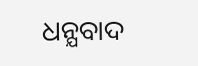ଧନ୍ଯବାଦ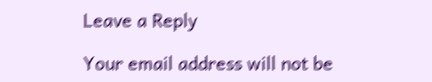Leave a Reply

Your email address will not be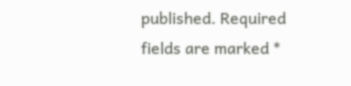published. Required fields are marked *